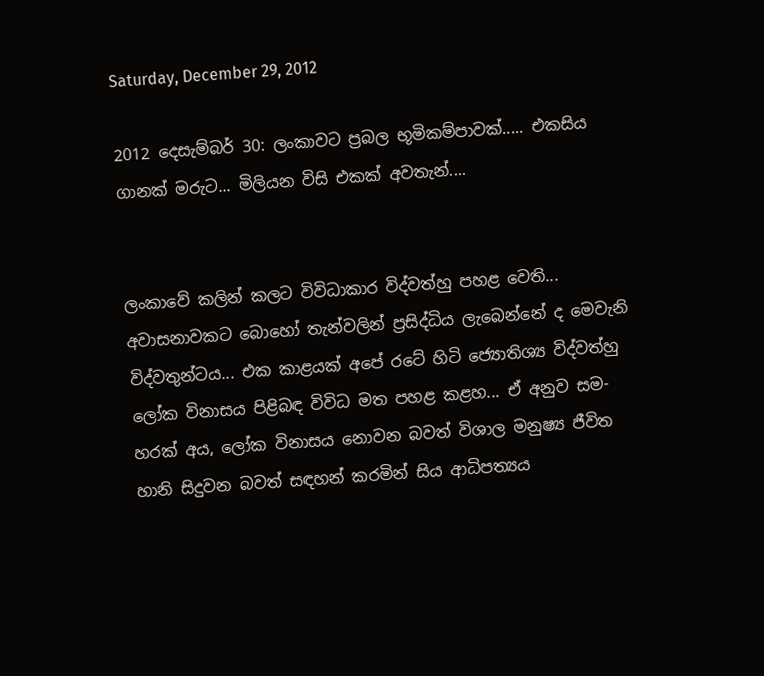Saturday, December 29, 2012

2012 දෙසැම්බර් 30: ලංකාවට ප්‍රබල භූමිකම්පාවක්..... එකසිය ගානක් මරුට... මිලියන විසි එකක් අවතැන්....


ලංකාවේ කලින් කලට විවිධාකාර විද්වත්හු පහළ වෙති... අවාසනාවකට බොහෝ තැන්වලින් ප්‍රසිද්ධිය ලැබෙන්නේ ද මෙවැනි විද්වතුන්ටය... එක කාළයක් අපේ රටේ හිටි ජ්‍යොතිශ්‍ය විද්වත්හු ලෝක විනාසය පිළිබඳ විවිධ මත පහළ කළහ... ඒ අනුව සම-හරක් අය, ලෝක විනාසය නොවන බවත් විශාල මනුෂ්‍ය ජීවිත හානි සිදුවන බවත් සඳහන් කරමින් සිය ආධිපත්‍යය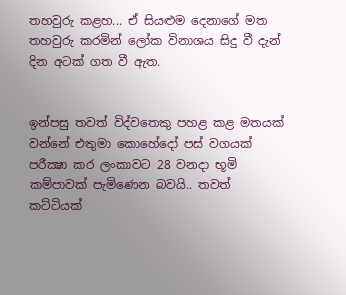තහවුරු කළහ... ඒ සියළුම දෙනාගේ මත තහවුරු කරමින් ලෝක විනාශය සිදු වී දැන් දින අටක් ගත වී ඇත.


ඉන්පසු තවත් විද්වතෙකු පහළ කළ මතයක් වන්නේ එතුමා කොහේදෝ පස් වගයක් පරීක්‍ෂා කර ලංකාවට 28 වනදා භූමි කම්පාවක් පැමිණෙන බවයි.. තවත් කට්ටියක්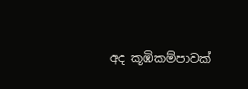අද කූඹිකම්පාවක්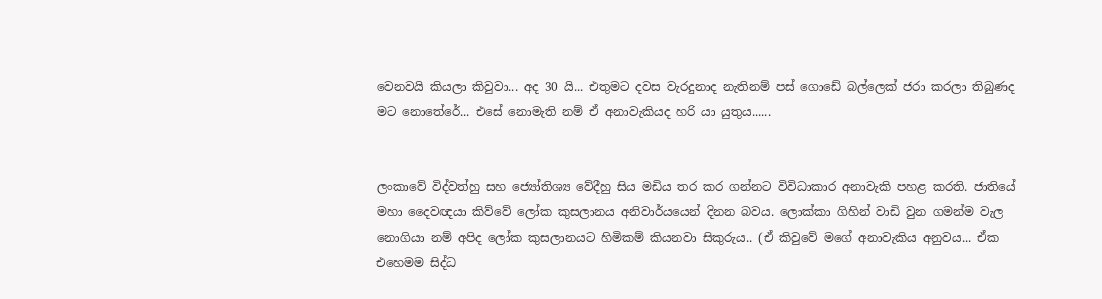වෙනවයි කියලා කිවුවා... අද 30 යි... එතුමට දවස වැරදුනාද නැතිනම් පස් ගොඩේ බල්ලෙක් ජරා කරලා තිබුණද මට නොතේරේ... එසේ නොමැති නම් ඒ අනාවැකියද හරි යා යුතුය......


ලංකාවේ විද්වත්හු සහ ජ්‍යෝතිශ්‍ය වේදීහු සිය මඩිය තර කර ගන්නට විවිධාකාර අනාවැකි පහළ කරති. ජාතියේ මහා දෛවඥයා කිව්වේ ලෝක කුසලානය අනිවාර්යයෙන් දිනන බවය. ලොක්කා ගිහින් වාඩි වුන ගමන්ම වැල නොගියා නම් අපිද ලෝක කුසලානයට හිමිකම් කියනවා සිකුරුය.. (ඒ කිවුවේ මගේ අනාවැකිය අනුවය... ඒක එහෙමම සිද්ධ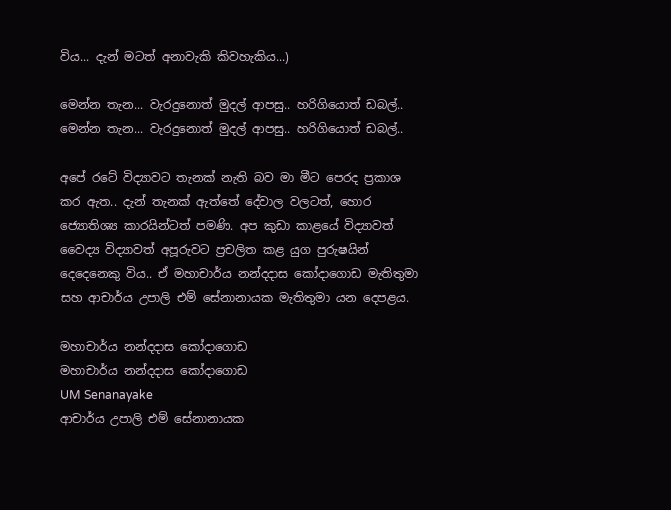විය... දැන් මටත් අනාවැකි කිවහැකිය...)

මෙන්න තැන... වැරදුනොත් මුදල් ආපසු.. හරිගියොත් ඩබල්..
මෙන්න තැන... වැරදුනොත් මුදල් ආපසු.. හරිගියොත් ඩබල්..

අපේ රටේ විද්‍යාවට තැනක් නැති බව මා මීට පෙරද ප්‍රකාශ කර ඇත.. දැන් තැනක් ඇත්තේ දේවාල වලටත්, හොර ජ්‍යොතිශ්‍ය කාරයින්ටත් පමණි. අප කුඩා කාළයේ විද්‍යාවත් වෛද්‍ය විද්‍යාවත් අපූරුවට ප්‍රචලිත කළ යුග පුරුෂයින්  දෙදෙනෙකු විය.. ඒ මහාචාර්ය නන්දදාස කෝදාගොඩ මැතිතුමා සහ ආචාර්ය උපාලි එම් සේනානායක මැතිතුමා යන දෙපළය.

මහාචාර්ය නන්දදාස කෝදාගොඩ
මහාචාර්ය නන්දදාස කෝදාගොඩ
UM Senanayake
ආචාර්ය උපාලි එම් සේනානායක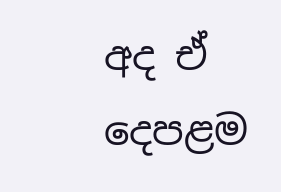අද ඒ දෙපළම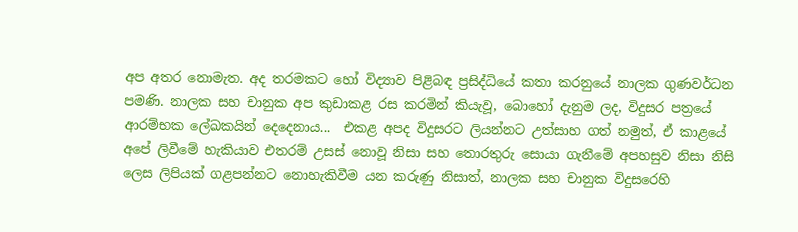අප අතර නොමැත. අද තරමකට හෝ විද්‍යාව පිළිබඳ ප්‍රසිද්ධියේ කතා කරනුයේ නාලක ගුණවර්ධන පමණි. නාලක සහ චානුක අප කුඩාකළ රස කරමින් කියැවූ, බොහෝ දැනුම ලද, විදුසර පත්‍රයේ ආරම්භක ලේඛකයින් දෙදෙනාය...  එකළ අපද විදුසරට ලියන්නට උත්සාහ ගත් නමුත්, ඒ කාළයේ අපේ ලිවීමේ හැකියාව එතරම් උසස් නොවූ නිසා සහ තොරතුරු සොයා ගැනීමේ අපහසුව නිසා නිසි ලෙස ලිපියක් ගළපන්නට නොහැකිවීම යන කරුණු නිසාත්, නාලක සහ චානුක විදුසරෙහි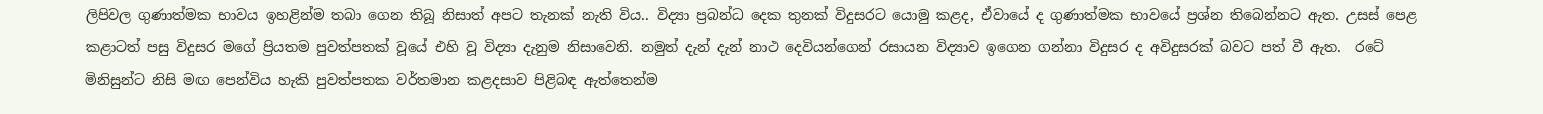ලිපිවල ගුණාත්මක භාවය ඉහළින්ම තබා ගෙන තිබූ නිසාත් අපට තැනක් නැති විය.. විද්‍යා ප්‍රබන්ධ දෙක තුනක් විදුසරට යොමු කළද, ඒවායේ ද ගුණාත්මක භාවයේ ප්‍රශ්න තිබෙන්නට ඇත. උසස් පෙළ කළාටත් පසු විදුසර මගේ ප්‍රියතම පුවත්පතක් වූයේ එහි වූ විද්‍යා දැනුම නිසාවෙනි. නමුත් දැන් දැන් නාථ දෙවියන්ගෙන් රසායන විද්‍යාව ඉගෙන ගන්නා විදුසර ද අවිදුසරක් බවට පත් වී ඇත.  රටේ මිනිසුන්ට නිසි මඟ පෙන්විය හැකි පුවත්පතක වර්තමාන කළදසාව පිළිබඳ ඇත්තෙන්ම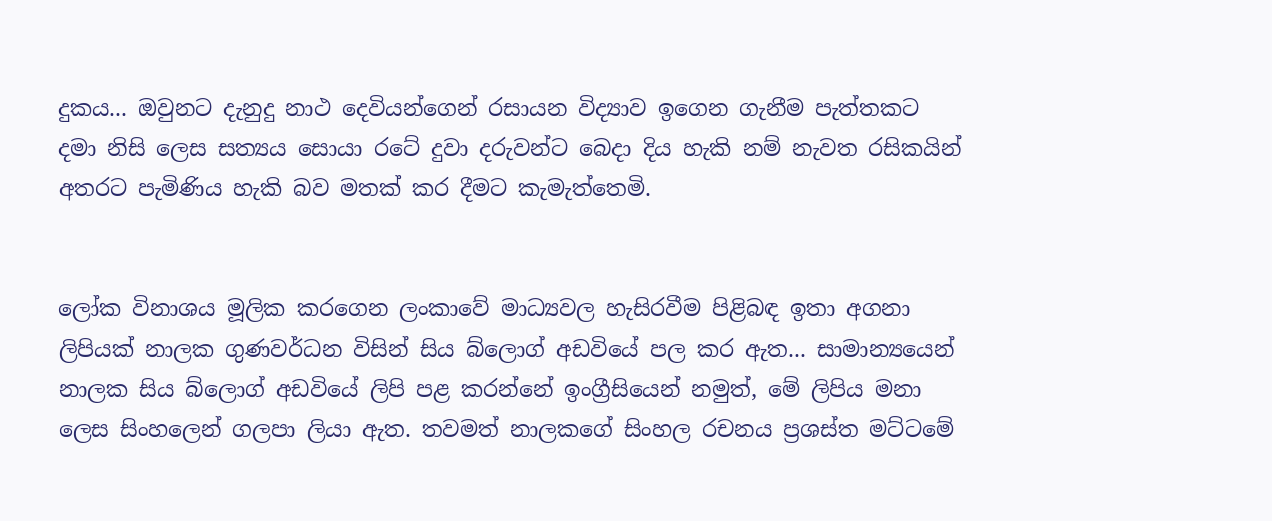දුකය... ඔවුනට දැනුදු නාථ දෙවියන්ගෙන් රසායන විද්‍යාව ඉගෙන ගැනීම පැත්තකට දමා නිසි ලෙස සත්‍යය සොයා රටේ දුවා දරුවන්ට බෙදා දිය හැකි නම් නැවත රසිකයින් අතරට පැමිණිය හැකි බව මතක් කර දීමට කැමැත්තෙමි.


ලෝක විනාශය මූලික කරගෙන ලංකාවේ මාධ්‍යවල හැසිරවීම පිළිබඳ ඉතා අගනා ලිපියක් නාලක ගුණවර්ධන විසින් සිය බ්ලොග් අඩවියේ පල කර ඇත... සාමාන්‍යයෙන් නාලක සිය බ්ලොග් අඩවියේ ලිපි පළ කරන්නේ ඉංග්‍රීසියෙන් නමුත්, මේ ලිපිය මනා ලෙස සිංහලෙන් ගලපා ලියා ඇත. තවමත් නාලකගේ සිංහල රචනය ප්‍රශස්ත මට්ටමේ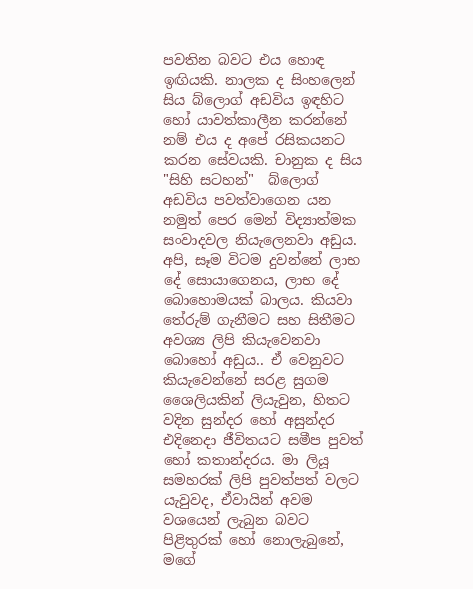පවතින බවට එය හොඳ ඉඟියකි. නාලක ද සිංහලෙන් සිය බ්ලොග් අඩවිය ඉඳහිට හෝ යාවත්කාලීන කරන්නේ නම් එය ද අපේ රසිකයනට කරන සේවයකි. චානුක ද සිය "සිහි සටහන්"  බ්ලොග් අඩවිය පවත්වාගෙන යන නමුත් පෙර මෙන් විද්‍යාත්මක සංවාදවල නියැලෙනවා අඩුය.
අපි, සෑම විටම දුවන්නේ ලාභ දේ සොයාගෙනය, ලාභ දේ බොහොමයක් බාලය. කියවා තේරුම් ගැනීමට සහ සිතීමට අවශ්‍ය ලිපි කියැවෙනවා බොහෝ අඩුය.. ඒ වෙනුවට කියැවෙන්නේ සරළ සුගම ශෛලියකින් ලියැවුන, හිතට වදින සුන්දර හෝ අසුන්දර එදිනෙදා ජීවිතයට සමීප පුවත් හෝ කතාන්දරය. මා ලියූ සමහරක් ලිපි පුවත්පත් වලට යැවුවද, ඒවායින් අවම වශයෙන් ලැබුන බවට පිළිතුරක් හෝ නොලැබුනේ, මගේ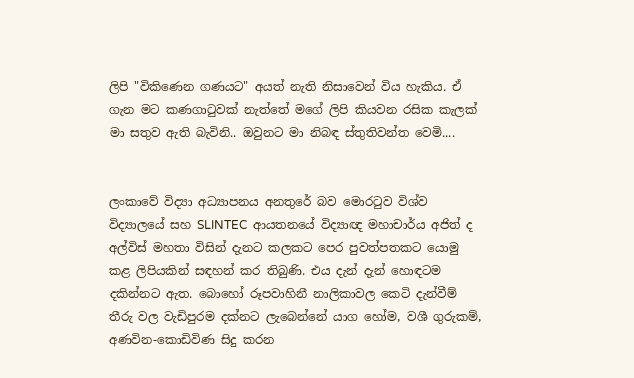ලිපි "විකිණෙන ගණයට" අයත් නැති නිසාවෙන් විය හැකිය. ඒ ගැන මට කණගාටුවක් නැත්තේ මගේ ලිපි කියවන රසික කැලක් මා සතුව ඇති බැවිනි.. ඔවුනට මා නිබඳ ස්තුතිවන්ත වෙමි....


ලංකාවේ විද්‍යා අධ්‍යාපනය අනතුරේ බව මොරටුව විශ්ව විද්‍යාලයේ සහ SLINTEC  ආයතනයේ විද්‍යාඥ මහාචාර්ය අජිත් ද අල්විස් මහතා විසින් දැනට කලකට පෙර පුවත්පතකට යොමු කළ ලිපියකින් සඳහන් කර තිබුණි. එය දැන් දැන් හොඳටම දකින්නට ඇත. බොහෝ රූපවාහිනී නාලිකාවල කෙටි දැන්වීම් තීරු වල වැඩිපුරම දක්නට ලැබෙන්නේ යාග හෝම, වශී ගුරුකම්, අණවින-කොඩිවිණ සිදු කරන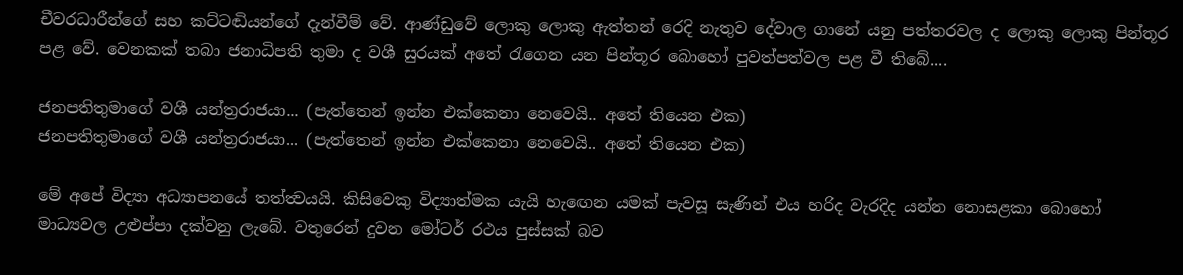චීවරධාරීන්ගේ සහ කට්ටඬියන්ගේ දැන්වීම් වේ. ආණ්ඩුවේ ලොකු ලොකු ඇත්තන් රෙදි නැතුව දේවාල ගානේ යනු පත්තරවල ද ලොකු ලොකු පින්තූර පළ වේ. වෙනකක් තබා ජනාධිපති තුමා ද වශී සුරයක් අතේ රැගෙන යන පින්තූර බොහෝ පුවත්පත්වල පළ වී තිබේ....

ජනපතිතුමාගේ වශී යන්ත්‍රරාජයා... (පැත්තෙන් ඉන්න එක්කෙනා නෙවෙයි.. අතේ තියෙන එක)
ජනපතිතුමාගේ වශී යන්ත්‍රරාජයා... (පැත්තෙන් ඉන්න එක්කෙනා නෙවෙයි.. අතේ තියෙන එක)

මේ අපේ විද්‍යා අධ්‍යාපනයේ තත්ත්‍වයයි. කිසිවෙකු විද්‍යාත්මක යැයි හැඟෙන යමක් පැවසූ සැණින් එය හරිද වැරදිද යන්න නොසළකා බොහෝ මාධ්‍යවල උළුප්පා දක්වනු ලැබේ. වතුරෙන් දුවන මෝටර් රථය පුස්සක් බව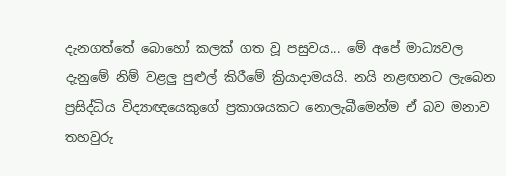දැනගත්තේ බොහෝ කලක් ගත වූ පසුවය... මේ අපේ මාධ්‍යවල දැනුමේ නිම් වළලු පුළුල් කිරීමේ ක්‍රියාදාමයයි. නයි නළඟනට ලැබෙන ප්‍රසිද්ධිය විද්‍යාඥයෙකුගේ ප්‍රකාශයකට නොලැබීමෙන්ම ඒ බව මනාව තහවුරු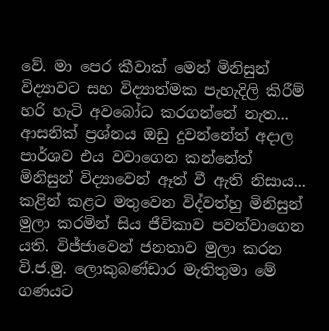වේ. මා පෙර කීවාක් මෙන් මිනිසුන් විද්‍යාවට සහ විද්‍යාත්මක පැහැදිලි කිරීම් හරි හැටි අවබෝධ කරගන්නේ නැත... ආසනික් ප්‍රශ්නය ඔඩු දුවන්නේත් අදාල පාර්ශව එය වවාගෙන කන්නේත් මිනිසුන් විද්‍යාවෙන් ඈත් වී ඇති නිසාය... කළින් කළට මතුවෙන විද්වත්හු මිනිසුන් මුලා කරමින් සිය ජීවිකාව පවත්වාගෙන යති. විජ්ජාවෙන් ජනතාව මුලා කරන වි.ජ.මු. ලොකුබණ්ඩාර මැතිතුමා මේ ගණයට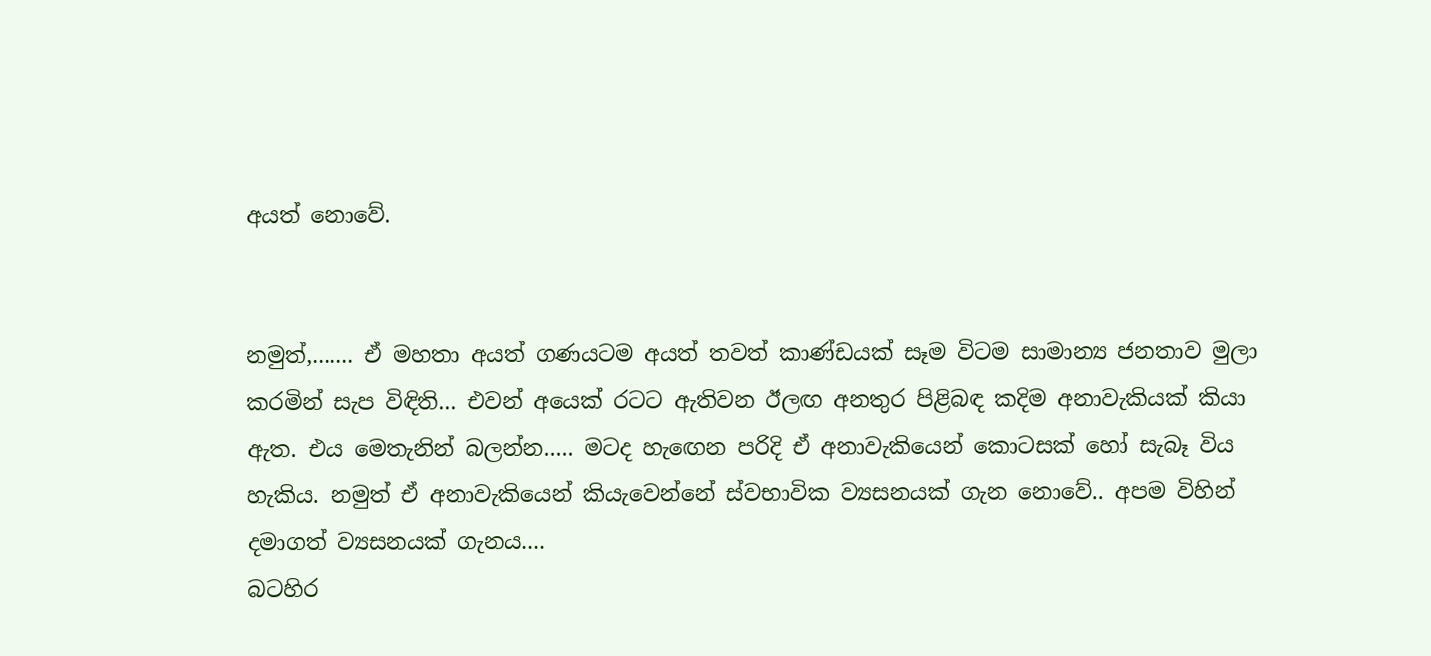අයත් නොවේ.


නමුත්,....... ඒ මහතා අයත් ගණයටම අයත් තවත් කාණ්ඩයක් සෑම විටම සාමාන්‍ය ජනතාව මුලා කරමින් සැප විඳිති... එවන් අයෙක් රටට ඇතිවන ඊලඟ අනතුර පිළිබඳ කදිම අනාවැකියක් කියා ඇත. එය මෙතැනින් බලන්න..... මටද හැඟෙන පරිදි ඒ අනාවැකියෙන් කොටසක් හෝ සැබෑ විය හැකිය. නමුත් ඒ අනාවැකියෙන් කියැවෙන්නේ ස්වභාවික ව්‍යසනයක් ගැන නොවේ.. අපම විහින් දමාගත් ව්‍යසනයක් ගැනය....
බටහිර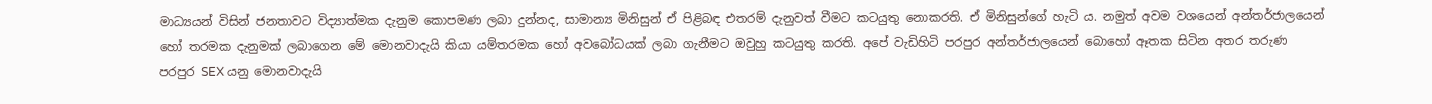මාධ්‍යයන් විසින් ජනතාවට විද්‍යාත්මක දැනුම කොපමණ ලබා දුන්නද, සාමාන්‍ය මිනිසුන් ඒ පිළිබඳ එතරම් දැනුවත් වීමට කටයුතු නොකරති. ඒ මිනිසුන්ගේ හැටි ය. නමුත් අවම වශයෙන් අන්තර්ජාලයෙන් හෝ තරමක දැනුමක් ලබාගෙන මේ මොනවාදැයි කියා යම්තරමක හෝ අවබෝධයක් ලබා ගැනීමට ඔවුහු කටයුතු කරති. අපේ වැඩිහිටි පරපුර අන්තර්ජාලයෙන් බොහෝ ඈතක සිටින අතර තරුණ පරපුර SEX යනු මොනවාදැයි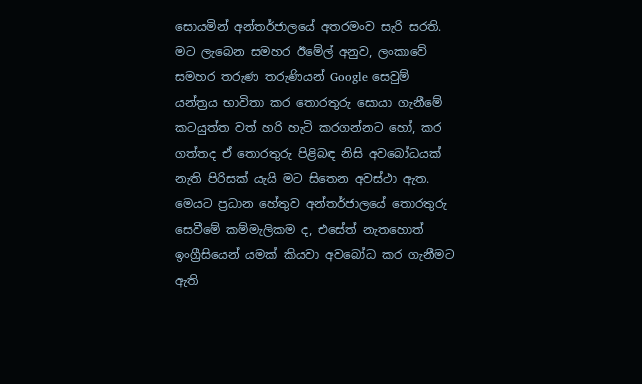සොයමින් අන්තර්ජාලයේ අතරමංව සැරි සරති. මට ලැබෙන සමහර ඊමේල් අනුව, ලංකාවේ සමහර තරුණ තරුණියන් Google සෙවුම් යන්ත්‍රය භාවිතා කර තොරතුරු සොයා ගැනීමේ කටයුත්ත වත් හරි හැටි කරගන්නට හෝ, කර ගත්තද ඒ තොරතුරු පිළිබඳ නිසි අවබෝධයක් නැති පිරිසක් යැයි මට සිතෙන අවස්ථා ඇත. මෙයට ප්‍රධාන හේතුව අන්තර්ජාලයේ තොරතුරු සෙවීමේ කම්මැලිකම ද, එසේත් නැතහොත් ඉංග්‍රීසියෙන් යමක් කියවා අවබෝධ කර ගැනීමට ඇති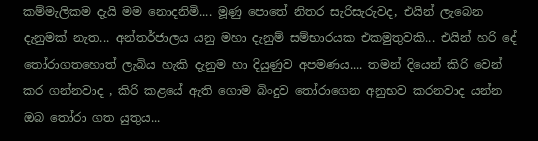කම්මැලිකම දැයි මම නොදනිමි.... මූණු පොතේ නිතර සැරිසැරුවද, එයින් ලැබෙන දැනුමක් නැත... අන්තර්ජාලය යනු මහා දැනුම් සම්භාරයක එකමුතුවකි... එයින් හරි දේ තෝරාගතහොත් ලැබිය හැකි දැනුම හා දියුණුව අපමණය.... තමන් දියෙන් කිරි වෙන් කර ගන්නවාද , කිරි කළයේ ඇති ගොම බිංදුව තෝරාගෙන අනුභව කරනවාද යන්න ඔබ තෝරා ගත යුතුය...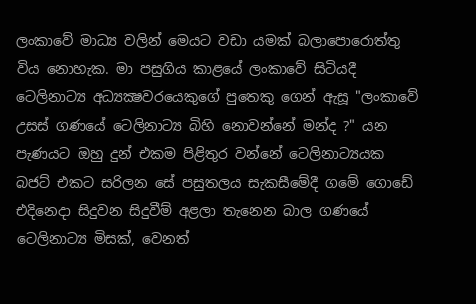ලංකාවේ මාධ්‍ය වලින් මෙයට වඩා යමක් බලාපොරොත්තු විය නොහැක. මා පසුගිය කාළයේ ලංකාවේ සිටියදී ටෙලිනාට්‍ය අධ්‍යක්‍ෂවරයෙකුගේ පුතෙකු ගෙන් ඇසූ "ලංකාවේ උසස් ගණයේ ටෙලිනාට්‍ය බිහි නොවන්නේ මන්ද ?" යන පැණයට ඔහු දුන් එකම පිළිතුර වන්නේ ටෙලිනාට්‍යයක බජට් එකට සරිලන සේ පසුතලය සැකසීමේදී ගමේ ගොඩේ එදිනෙදා සිදුවන සිදුවීම් අළලා තැනෙන බාල ගණයේ ටෙලිනාට්‍ය මිසක්, වෙනත්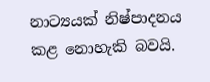නාට්‍යයක් නිෂ්පාදනය කළ නොහැකි බවයි.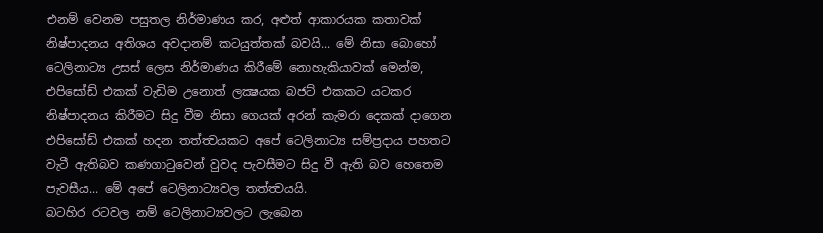එනම් වෙනම පසුතල නිර්මාණය කර, අළුත් ආකාරයක කතාවක් නිෂ්පාදනය අතිශය අවදානම් කටයුත්තක් බවයි... මේ නිසා බොහෝ ටෙලිනාට්‍ය උසස් ලෙස නිර්මාණය කිරීමේ නොහැකියාවක් මෙන්ම, එපිසෝඩ් එකක් වැඩිම උනොත් ලක්‍ෂයක බජට් එකකට යටකර නිෂ්පාදනය කිරීමට සිදු වීම නිසා ගෙයක් අරන් කැමරා දෙකක් දාගෙන එපිසෝඩ් එකක් හදන තත්ත්‍වයකට අපේ ටෙලිනාට්‍ය සම්ප්‍රදාය පහතට වැටී ඇතිබව කණගාටුවෙන් වුවද පැවසීමට සිදු වී ඇති බව හෙතෙම පැවසීය... මේ අපේ ටෙලිනාට්‍යවල තත්ත්‍වයයි.
බටහිර රටවල නම් ටෙලිනාට්‍යවලට ලැබෙන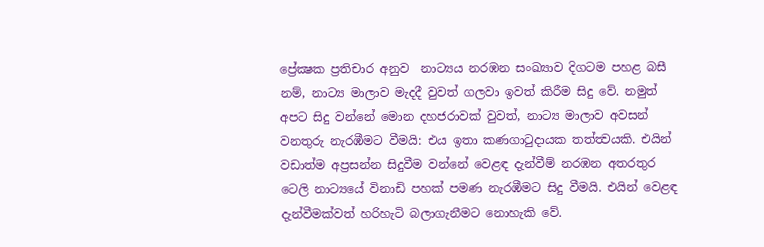ප්‍රේක්‍ෂක ප්‍රතිචාර අනුව  නාට්‍යය නරඹන සංඛ්‍යාව දිගටම පහළ බසී නම්, නාට්‍ය මාලාව මැදදී වුවත් ගලවා ඉවත් කිරීම සිදු වේ. නමුත් අපට සිදු වන්නේ මොන දහජරාවක් වුවත්, නාට්‍ය මාලාව අවසන් වනතුරු නැරඹීමට වීමයි: එය ඉතා කණගාටුදායක තත්ත්‍වයකි. එයින් වඩාත්ම අප්‍රසන්න සිදුවීම වන්නේ වෙළඳ දැන්වීම් නරඹන අතරතුර ටෙලි නාට්‍යයේ විනාඩි පහක් පමණ නැරඹීමට සිදු වීමයි. එයින් වෙළඳ දැන්වීමක්වත් හරිහැටි බලාගැනීමට නොහැකි වේ.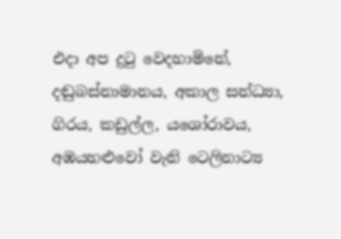එදා අප දුටු වෙදහාමිනේ, දඬුබස්නාමානය, අකාල සන්ධ්‍යා, ගිරය, කඩුල්ල, යශෝරාවය, අඹයහළුවෝ වැනි ටෙලිනාට්‍ය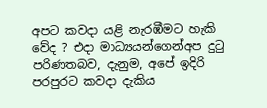අපට කවදා යළි නැරඹීමට හැකි වේද ? එදා මාධ්‍යයන්ගෙන්අප දුටු පරිණතබව, දැනුම, අපේ ඉදිරි පරපුරට කවදා දැකිය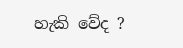හැකි වේද ?